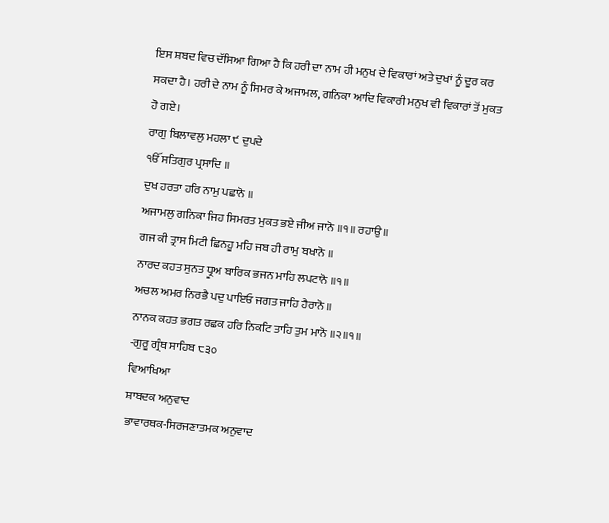ਇਸ ਸ਼ਬਦ ਵਿਚ ਦੱਸਿਆ ਗਿਆ ਹੈ ਕਿ ਹਰੀ ਦਾ ਨਾਮ ਹੀ ਮਨੁਖ ਦੇ ਵਿਕਾਰਾਂ ਅਤੇ ਦੁਖਾਂ ਨੂੰ ਦੂਰ ਕਰ ਸਕਦਾ ਹੈ। ਹਰੀ ਦੇ ਨਾਮ ਨੂੰ ਸਿਮਰ ਕੇ ਅਜਾਮਲ, ਗਨਿਕਾ ਆਦਿ ਵਿਕਾਰੀ ਮਨੁਖ ਵੀ ਵਿਕਾਰਾਂ ਤੋਂ ਮੁਕਤ ਹੋ ਗਏ।
ਰਾਗੁ ਬਿਲਾਵਲੁ ਮਹਲਾ ੯ ਦੁਪਦੇ
ੴ ਸਤਿਗੁਰ ਪ੍ਰਸਾਦਿ ॥
ਦੁਖ ਹਰਤਾ ਹਰਿ ਨਾਮੁ ਪਛਾਨੋ ॥
ਅਜਾਮਲੁ ਗਨਿਕਾ ਜਿਹ ਸਿਮਰਤ ਮੁਕਤ ਭਏ ਜੀਅ ਜਾਨੋ ॥੧॥ ਰਹਾਉ ॥
ਗਜ ਕੀ ਤ੍ਰਾਸ ਮਿਟੀ ਛਿਨਹੂ ਮਹਿ ਜਬ ਹੀ ਰਾਮੁ ਬਖਾਨੋ ॥
ਨਾਰਦ ਕਹਤ ਸੁਨਤ ਧ੍ਰੂਅ ਬਾਰਿਕ ਭਜਨ ਮਾਹਿ ਲਪਟਾਨੋ ॥੧॥
ਅਚਲ ਅਮਰ ਨਿਰਭੈ ਪਦੁ ਪਾਇਓ ਜਗਤ ਜਾਹਿ ਹੈਰਾਨੋ ॥
ਨਾਨਕ ਕਹਤ ਭਗਤ ਰਛਕ ਹਰਿ ਨਿਕਟਿ ਤਾਹਿ ਤੁਮ ਮਾਨੋ ॥੨॥੧॥
-ਗੁਰੂ ਗ੍ਰੰਥ ਸਾਹਿਬ ੮੩੦
ਵਿਆਖਿਆ
ਸ਼ਾਬਦਕ ਅਨੁਵਾਦ
ਭਾਵਾਰਥਕ-ਸਿਰਜਣਾਤਮਕ ਅਨੁਵਾਦ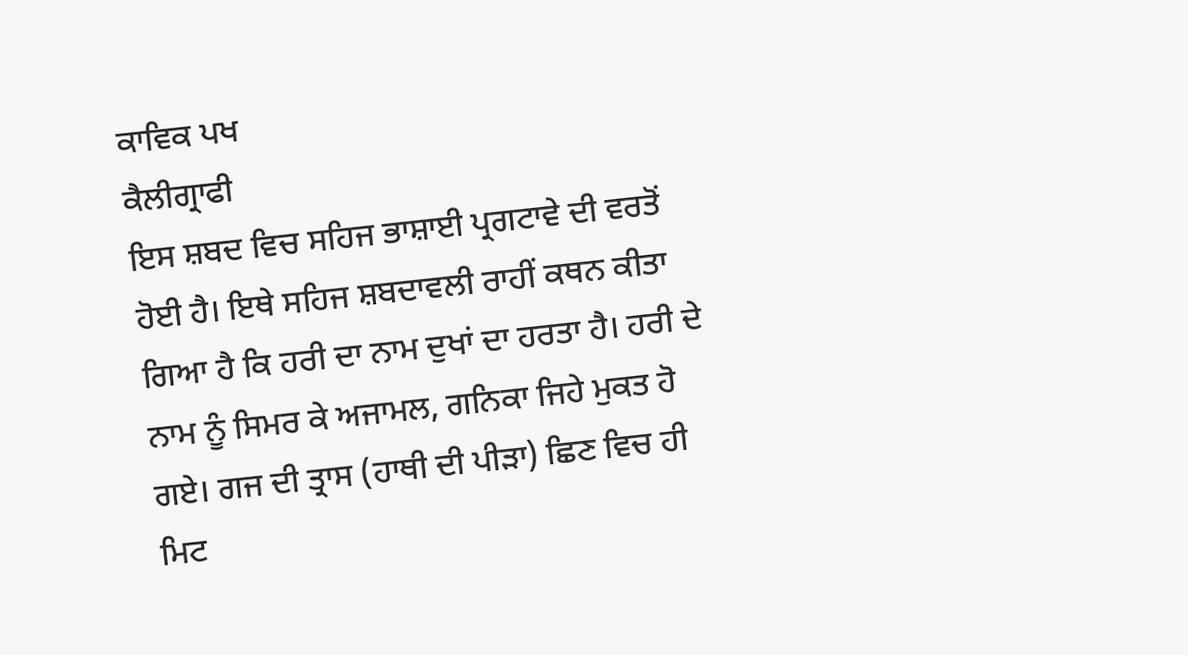ਕਾਵਿਕ ਪਖ
ਕੈਲੀਗ੍ਰਾਫੀ
ਇਸ ਸ਼ਬਦ ਵਿਚ ਸਹਿਜ ਭਾਸ਼ਾਈ ਪ੍ਰਗਟਾਵੇ ਦੀ ਵਰਤੋਂ ਹੋਈ ਹੈ। ਇਥੇ ਸਹਿਜ ਸ਼ਬਦਾਵਲੀ ਰਾਹੀਂ ਕਥਨ ਕੀਤਾ ਗਿਆ ਹੈ ਕਿ ਹਰੀ ਦਾ ਨਾਮ ਦੁਖਾਂ ਦਾ ਹਰਤਾ ਹੈ। ਹਰੀ ਦੇ ਨਾਮ ਨੂੰ ਸਿਮਰ ਕੇ ਅਜਾਮਲ, ਗਨਿਕਾ ਜਿਹੇ ਮੁਕਤ ਹੋ ਗਏ। ਗਜ ਦੀ ਤ੍ਰਾਸ (ਹਾਥੀ ਦੀ ਪੀੜਾ) ਛਿਣ ਵਿਚ ਹੀ ਮਿਟ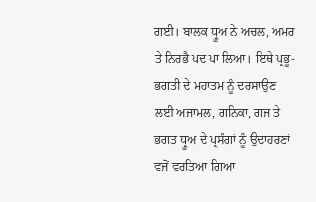ਗਈ। ਬਾਲਕ ਧ੍ਰੂਅ ਨੇ ਅਚਲ, ਅਮਰ ਤੇ ਨਿਰਭੈ ਪਦ ਪਾ ਲਿਆ। ਇਥੇ ਪ੍ਰਭੂ-ਭਗਤੀ ਦੇ ਮਹਾਤਮ ਨੂੰ ਦਰਸਾਉਣ ਲਈ ਅਜਾਮਲ, ਗਨਿਕਾ, ਗਜ ਤੇ ਭਗਤ ਧ੍ਰੂਅ ਦੇ ਪ੍ਰਸੰਗਾਂ ਨੂੰ ਉਦਾਹਰਣਾਂ ਵਜੋਂ ਵਰਤਿਆ ਗਿਆ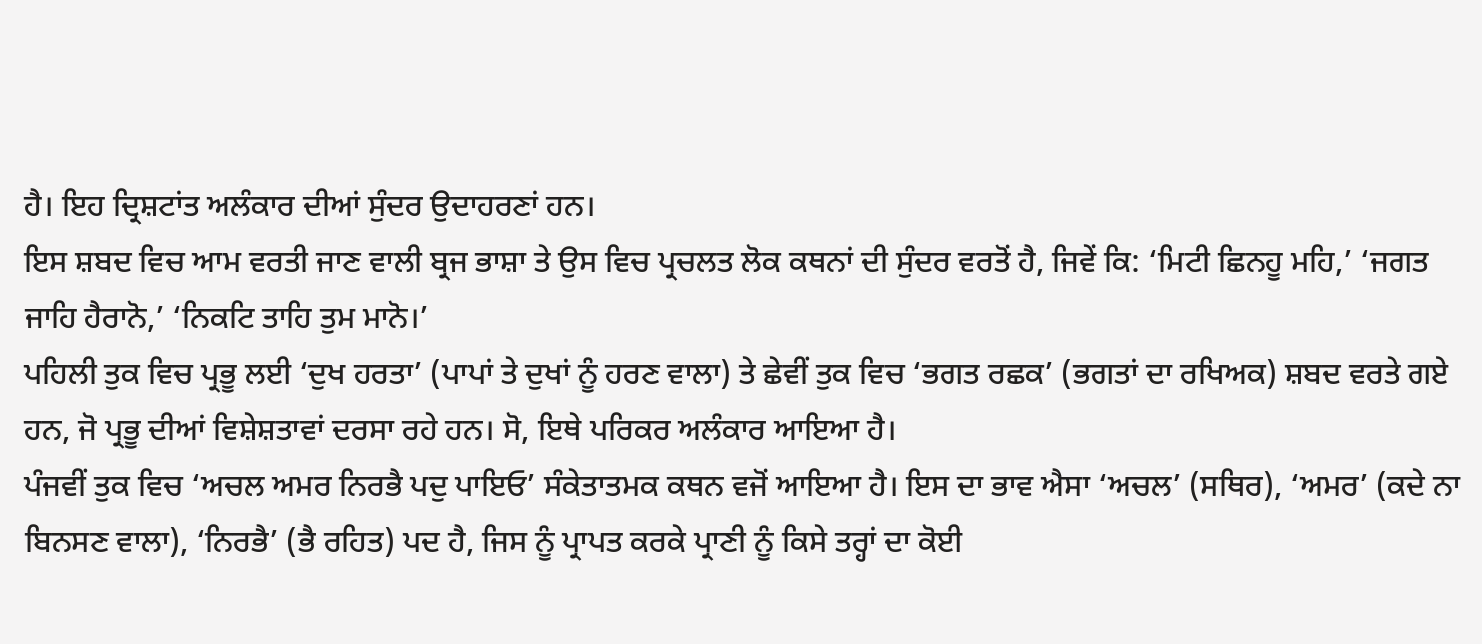ਹੈ। ਇਹ ਦ੍ਰਿਸ਼ਟਾਂਤ ਅਲੰਕਾਰ ਦੀਆਂ ਸੁੰਦਰ ਉਦਾਹਰਣਾਂ ਹਨ।
ਇਸ ਸ਼ਬਦ ਵਿਚ ਆਮ ਵਰਤੀ ਜਾਣ ਵਾਲੀ ਬ੍ਰਜ ਭਾਸ਼ਾ ਤੇ ਉਸ ਵਿਚ ਪ੍ਰਚਲਤ ਲੋਕ ਕਥਨਾਂ ਦੀ ਸੁੰਦਰ ਵਰਤੋਂ ਹੈ, ਜਿਵੇਂ ਕਿ: ‘ਮਿਟੀ ਛਿਨਹੂ ਮਹਿ,’ ‘ਜਗਤ ਜਾਹਿ ਹੈਰਾਨੋ,’ ‘ਨਿਕਟਿ ਤਾਹਿ ਤੁਮ ਮਾਨੋ।’
ਪਹਿਲੀ ਤੁਕ ਵਿਚ ਪ੍ਰਭੂ ਲਈ ‘ਦੁਖ ਹਰਤਾ’ (ਪਾਪਾਂ ਤੇ ਦੁਖਾਂ ਨੂੰ ਹਰਣ ਵਾਲਾ) ਤੇ ਛੇਵੀਂ ਤੁਕ ਵਿਚ ‘ਭਗਤ ਰਛਕ’ (ਭਗਤਾਂ ਦਾ ਰਖਿਅਕ) ਸ਼ਬਦ ਵਰਤੇ ਗਏ ਹਨ, ਜੋ ਪ੍ਰਭੂ ਦੀਆਂ ਵਿਸ਼ੇਸ਼ਤਾਵਾਂ ਦਰਸਾ ਰਹੇ ਹਨ। ਸੋ, ਇਥੇ ਪਰਿਕਰ ਅਲੰਕਾਰ ਆਇਆ ਹੈ।
ਪੰਜਵੀਂ ਤੁਕ ਵਿਚ ‘ਅਚਲ ਅਮਰ ਨਿਰਭੈ ਪਦੁ ਪਾਇਓ’ ਸੰਕੇਤਾਤਮਕ ਕਥਨ ਵਜੋਂ ਆਇਆ ਹੈ। ਇਸ ਦਾ ਭਾਵ ਐਸਾ ‘ਅਚਲ’ (ਸਥਿਰ), ‘ਅਮਰ’ (ਕਦੇ ਨਾ ਬਿਨਸਣ ਵਾਲਾ), ‘ਨਿਰਭੈ’ (ਭੈ ਰਹਿਤ) ਪਦ ਹੈ, ਜਿਸ ਨੂੰ ਪ੍ਰਾਪਤ ਕਰਕੇ ਪ੍ਰਾਣੀ ਨੂੰ ਕਿਸੇ ਤਰ੍ਹਾਂ ਦਾ ਕੋਈ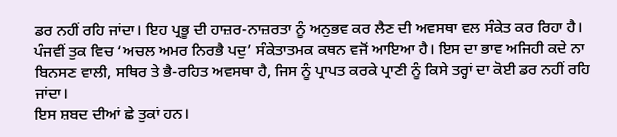ਡਰ ਨਹੀਂ ਰਹਿ ਜਾਂਦਾ। ਇਹ ਪ੍ਰਭੂ ਦੀ ਹਾਜ਼ਰ-ਨਾਜ਼ਰਤਾ ਨੂੰ ਅਨੁਭਵ ਕਰ ਲੈਣ ਦੀ ਅਵਸਥਾ ਵਲ ਸੰਕੇਤ ਕਰ ਰਿਹਾ ਹੈ।
ਪੰਜਵੀਂ ਤੁਕ ਵਿਚ ‘ਅਚਲ ਅਮਰ ਨਿਰਭੈ ਪਦੁ’ ਸੰਕੇਤਾਤਮਕ ਕਥਨ ਵਜੋਂ ਆਇਆ ਹੈ। ਇਸ ਦਾ ਭਾਵ ਅਜਿਹੀ ਕਦੇ ਨਾ ਬਿਨਸਣ ਵਾਲੀ, ਸਥਿਰ ਤੇ ਭੈ-ਰਹਿਤ ਅਵਸਥਾ ਹੈ, ਜਿਸ ਨੂੰ ਪ੍ਰਾਪਤ ਕਰਕੇ ਪ੍ਰਾਣੀ ਨੂੰ ਕਿਸੇ ਤਰ੍ਹਾਂ ਦਾ ਕੋਈ ਡਰ ਨਹੀਂ ਰਹਿ ਜਾਂਦਾ।
ਇਸ ਸ਼ਬਦ ਦੀਆਂ ਛੇ ਤੁਕਾਂ ਹਨ।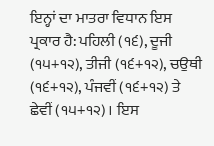ਇਨ੍ਹਾਂ ਦਾ ਮਾਤਰਾ ਵਿਧਾਨ ਇਸ ਪ੍ਰਕਾਰ ਹੈ: ਪਹਿਲੀ (੧੬), ਦੂਜੀ (੧੫+੧੨), ਤੀਜੀ (੧੬+੧੨), ਚਉਥੀ (੧੬+੧੨), ਪੰਜਵੀਂ (੧੬+੧੨) ਤੇ ਛੇਵੀਂ (੧੫+੧੨)। ਇਸ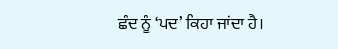ਛੰਦ ਨੂੰ ‘ਪਦ’ ਕਿਹਾ ਜਾਂਦਾ ਹੈ।